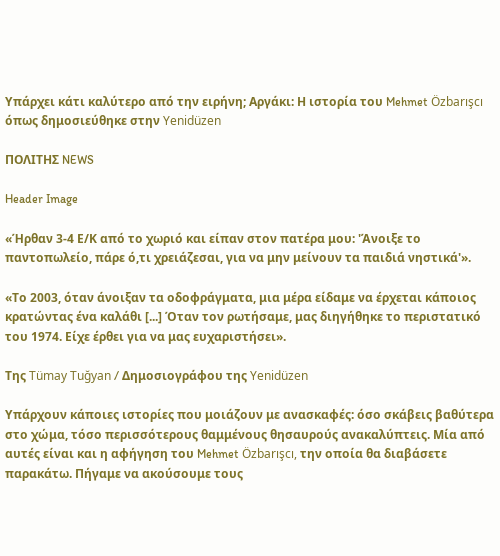Υπάρχει κάτι καλύτερο από την ειρήνη; Αργάκι: Η ιστορία του Mehmet Özbarışcı όπως δημοσιεύθηκε στην Yenidüzen

ΠΟΛΙΤΗΣ NEWS

Header Image

«Ήρθαν 3-4 Ε/Κ από το χωριό και είπαν στον πατέρα μου: 'Άνοιξε το παντοπωλείο, πάρε ό,τι χρειάζεσαι, για να μην μείνουν τα παιδιά νηστικά'».

«Το 2003, όταν άνοιξαν τα οδοφράγματα, μια μέρα είδαμε να έρχεται κάποιος κρατώντας ένα καλάθι [...] Όταν τον ρωτήσαμε, μας διηγήθηκε το περιστατικό του 1974. Είχε έρθει για να μας ευχαριστήσει».

Της Tümay Tuğyan / Δημοσιογράφου της Yenidüzen

Υπάρχουν κάποιες ιστορίες που μοιάζουν με ανασκαφές: όσο σκάβεις βαθύτερα στο χώμα, τόσο περισσότερους θαμμένους θησαυρούς ανακαλύπτεις. Μία από αυτές είναι και η αφήγηση του Mehmet Özbarışcı, την οποία θα διαβάσετε παρακάτω. Πήγαμε να ακούσουμε τους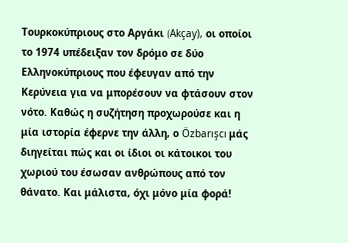Τουρκοκύπριους στο Αργάκι (Akçay), οι οποίοι το 1974 υπέδειξαν τον δρόμο σε δύο Ελληνοκύπριους που έφευγαν από την Κερύνεια για να μπορέσουν να φτάσουν στον νότο. Καθώς η συζήτηση προχωρούσε και η μία ιστορία έφερνε την άλλη, ο Özbarışcı μάς διηγείται πώς και οι ίδιοι οι κάτοικοι του χωριού του έσωσαν ανθρώπους από τον θάνατο. Και μάλιστα, όχι μόνο μία φορά!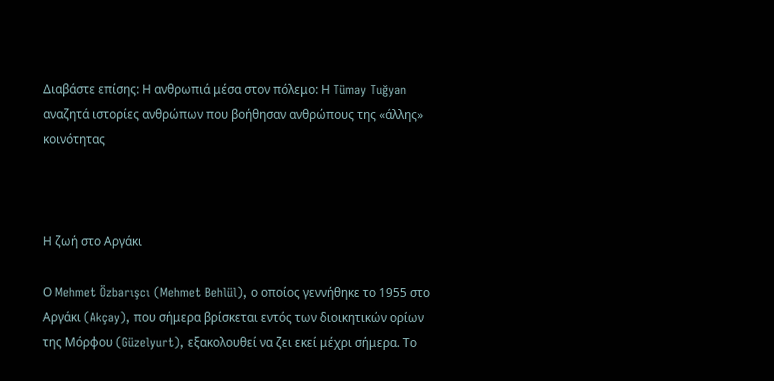Διαβάστε επίσης: Η ανθρωπιά μέσα στον πόλεμο: Η Tümay Tuğyan αναζητά ιστορίες ανθρώπων που βοήθησαν ανθρώπους της «άλλης» κοινότητας



Η ζωή στο Αργάκι

Ο Mehmet Özbarışcı (Mehmet Behlül), ο οποίος γεννήθηκε το 1955 στο Αργάκι (Akçay), που σήμερα βρίσκεται εντός των διοικητικών ορίων της Μόρφου (Güzelyurt), εξακολουθεί να ζει εκεί μέχρι σήμερα. Το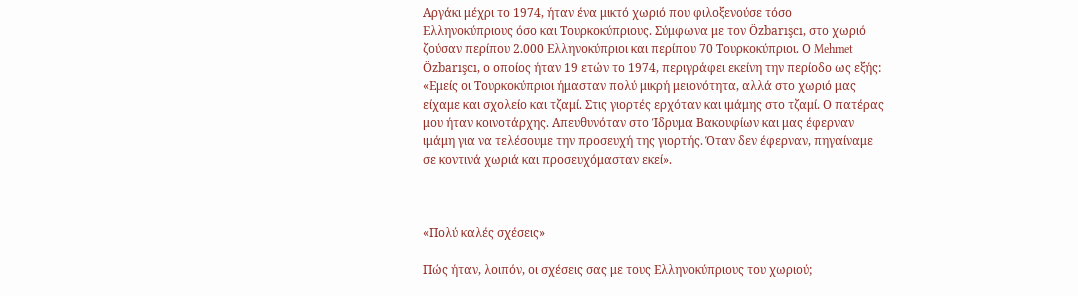Αργάκι μέχρι το 1974, ήταν ένα μικτό χωριό που φιλοξενούσε τόσο Ελληνοκύπριους όσο και Τουρκοκύπριους. Σύμφωνα με τον Özbarışcı, στο χωριό ζούσαν περίπου 2.000 Ελληνοκύπριοι και περίπου 70 Τουρκοκύπριοι. Ο Mehmet Özbarışcı, ο οποίος ήταν 19 ετών το 1974, περιγράφει εκείνη την περίοδο ως εξής: «Εμείς οι Τουρκοκύπριοι ήμασταν πολύ μικρή μειονότητα, αλλά στο χωριό μας είχαμε και σχολείο και τζαμί. Στις γιορτές ερχόταν και ιμάμης στο τζαμί. Ο πατέρας μου ήταν κοινοτάρχης. Απευθυνόταν στο Ίδρυμα Βακουφίων και μας έφερναν ιμάμη για να τελέσουμε την προσευχή της γιορτής. Όταν δεν έφερναν, πηγαίναμε σε κοντινά χωριά και προσευχόμασταν εκεί».



«Πολύ καλές σχέσεις»

Πώς ήταν, λοιπόν, οι σχέσεις σας με τους Ελληνοκύπριους του χωριού;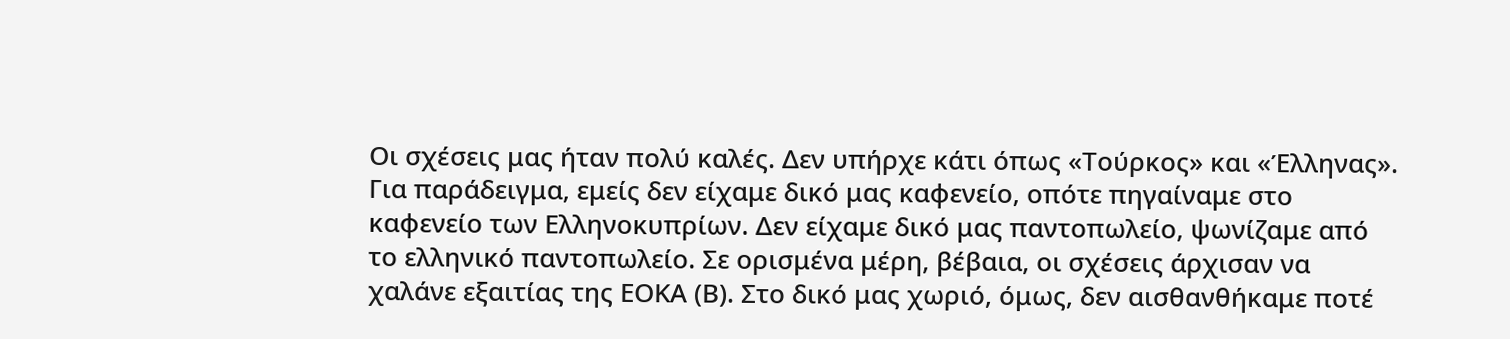Οι σχέσεις μας ήταν πολύ καλές. Δεν υπήρχε κάτι όπως «Τούρκος» και «Έλληνας». Για παράδειγμα, εμείς δεν είχαμε δικό μας καφενείο, οπότε πηγαίναμε στο καφενείο των Ελληνοκυπρίων. Δεν είχαμε δικό μας παντοπωλείο, ψωνίζαμε από το ελληνικό παντοπωλείο. Σε ορισμένα μέρη, βέβαια, οι σχέσεις άρχισαν να χαλάνε εξαιτίας της ΕΟΚΑ (Β). Στο δικό μας χωριό, όμως, δεν αισθανθήκαμε ποτέ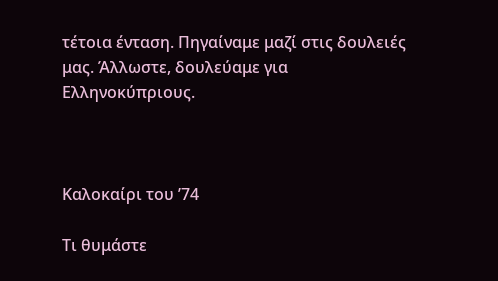τέτοια ένταση. Πηγαίναμε μαζί στις δουλειές μας. Άλλωστε, δουλεύαμε για Ελληνοκύπριους.



Καλοκαίρι του ’74

Τι θυμάστε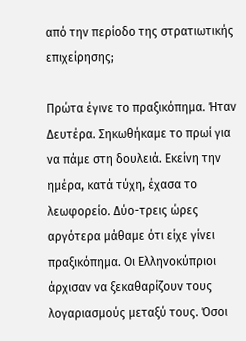από την περίοδο της στρατιωτικής επιχείρησης;

Πρώτα έγινε το πραξικόπημα. Ήταν Δευτέρα. Σηκωθήκαμε το πρωί για να πάμε στη δουλειά. Εκείνη την ημέρα, κατά τύχη, έχασα το λεωφορείο. Δύο-τρεις ώρες αργότερα μάθαμε ότι είχε γίνει πραξικόπημα. Οι Ελληνοκύπριοι άρχισαν να ξεκαθαρίζουν τους λογαριασμούς μεταξύ τους. Όσοι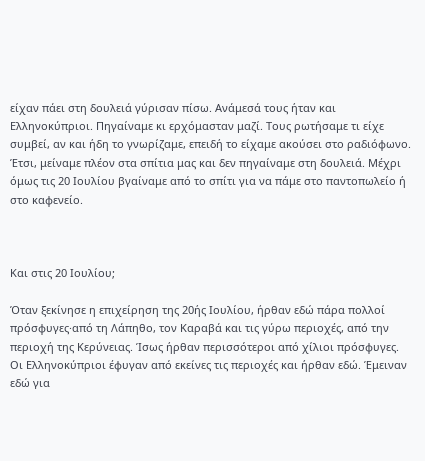είχαν πάει στη δουλειά γύρισαν πίσω. Ανάμεσά τους ήταν και Ελληνοκύπριοι. Πηγαίναμε κι ερχόμασταν μαζί. Τους ρωτήσαμε τι είχε συμβεί, αν και ήδη το γνωρίζαμε, επειδή το είχαμε ακούσει στο ραδιόφωνο. Έτσι, μείναμε πλέον στα σπίτια μας και δεν πηγαίναμε στη δουλειά. Μέχρι όμως τις 20 Ιουλίου βγαίναμε από το σπίτι για να πάμε στο παντοπωλείο ή στο καφενείο.



Και στις 20 Ιουλίου;

Όταν ξεκίνησε η επιχείρηση της 20ής Ιουλίου, ήρθαν εδώ πάρα πολλοί πρόσφυγες·από τη Λάπηθο, τον Καραβά και τις γύρω περιοχές, από την περιοχή της Κερύνειας. Ίσως ήρθαν περισσότεροι από χίλιοι πρόσφυγες. Οι Ελληνοκύπριοι έφυγαν από εκείνες τις περιοχές και ήρθαν εδώ. Έμειναν εδώ για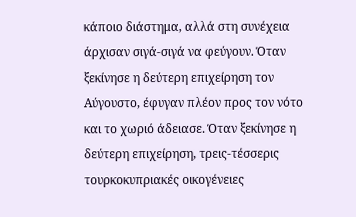κάποιο διάστημα, αλλά στη συνέχεια άρχισαν σιγά-σιγά να φεύγουν. Όταν ξεκίνησε η δεύτερη επιχείρηση τον Αύγουστο, έφυγαν πλέον προς τον νότο και το χωριό άδειασε. Όταν ξεκίνησε η δεύτερη επιχείρηση, τρεις-τέσσερις τουρκοκυπριακές οικογένειες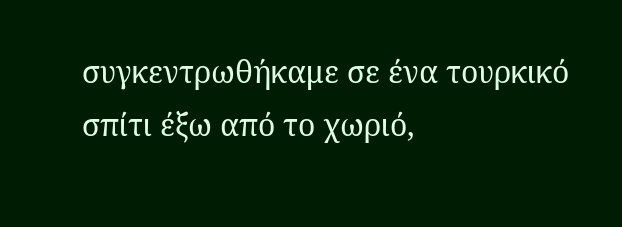συγκεντρωθήκαμε σε ένα τουρκικό σπίτι έξω από το χωριό,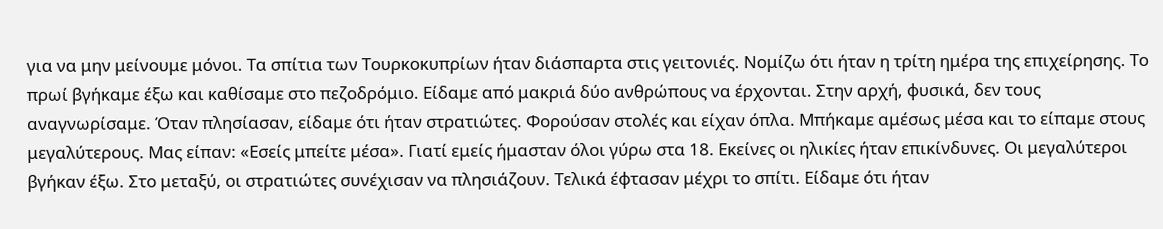για να μην μείνουμε μόνοι. Τα σπίτια των Τουρκοκυπρίων ήταν διάσπαρτα στις γειτονιές. Νομίζω ότι ήταν η τρίτη ημέρα της επιχείρησης. Το πρωί βγήκαμε έξω και καθίσαμε στο πεζοδρόμιο. Είδαμε από μακριά δύο ανθρώπους να έρχονται. Στην αρχή, φυσικά, δεν τους αναγνωρίσαμε. Όταν πλησίασαν, είδαμε ότι ήταν στρατιώτες. Φορούσαν στολές και είχαν όπλα. Μπήκαμε αμέσως μέσα και το είπαμε στους μεγαλύτερους. Μας είπαν: «Εσείς μπείτε μέσα». Γιατί εμείς ήμασταν όλοι γύρω στα 18. Εκείνες οι ηλικίες ήταν επικίνδυνες. Οι μεγαλύτεροι βγήκαν έξω. Στο μεταξύ, οι στρατιώτες συνέχισαν να πλησιάζουν. Τελικά έφτασαν μέχρι το σπίτι. Είδαμε ότι ήταν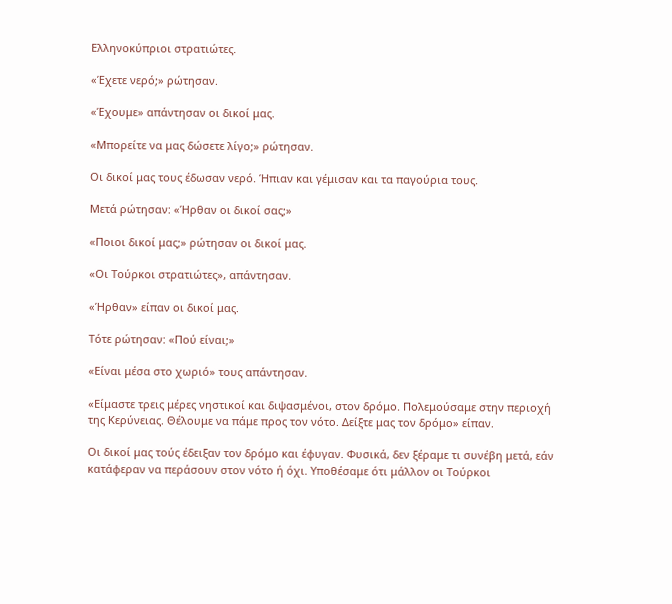Ελληνοκύπριοι στρατιώτες.

«Έχετε νερό;» ρώτησαν.

«Έχουμε» απάντησαν οι δικοί μας.

«Μπορείτε να μας δώσετε λίγο;» ρώτησαν.

Οι δικοί μας τους έδωσαν νερό. Ήπιαν και γέμισαν και τα παγούρια τους.

Μετά ρώτησαν: «Ήρθαν οι δικοί σας;»

«Ποιοι δικοί μας;» ρώτησαν οι δικοί μας.

«Οι Τούρκοι στρατιώτες», απάντησαν.

«Ήρθαν» είπαν οι δικοί μας.

Τότε ρώτησαν: «Πού είναι;»

«Είναι μέσα στο χωριό» τους απάντησαν.

«Είμαστε τρεις μέρες νηστικοί και διψασμένοι, στον δρόμο. Πολεμούσαμε στην περιοχή της Κερύνειας. Θέλουμε να πάμε προς τον νότο. Δείξτε μας τον δρόμο» είπαν.

Οι δικοί μας τούς έδειξαν τον δρόμο και έφυγαν. Φυσικά, δεν ξέραμε τι συνέβη μετά, εάν κατάφεραν να περάσουν στον νότο ή όχι. Υποθέσαμε ότι μάλλον οι Τούρκοι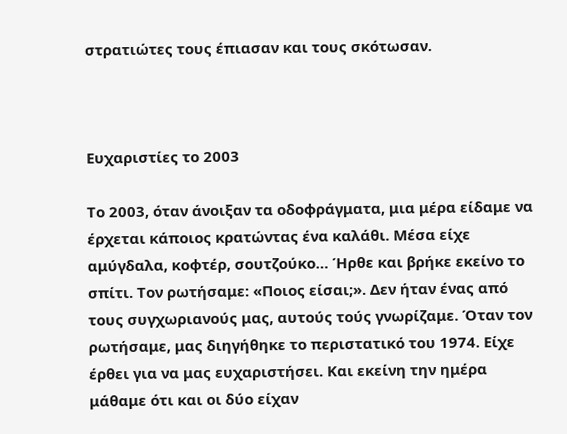στρατιώτες τους έπιασαν και τους σκότωσαν.



Ευχαριστίες το 2003

Το 2003, όταν άνοιξαν τα οδοφράγματα, μια μέρα είδαμε να έρχεται κάποιος κρατώντας ένα καλάθι. Μέσα είχε αμύγδαλα, κοφτέρ, σουτζούκο… Ήρθε και βρήκε εκείνο το σπίτι. Τον ρωτήσαμε: «Ποιος είσαι;». Δεν ήταν ένας από τους συγχωριανούς μας, αυτούς τούς γνωρίζαμε. Όταν τον ρωτήσαμε, μας διηγήθηκε το περιστατικό του 1974. Είχε έρθει για να μας ευχαριστήσει. Και εκείνη την ημέρα μάθαμε ότι και οι δύο είχαν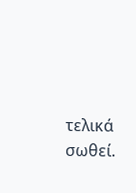τελικά σωθεί.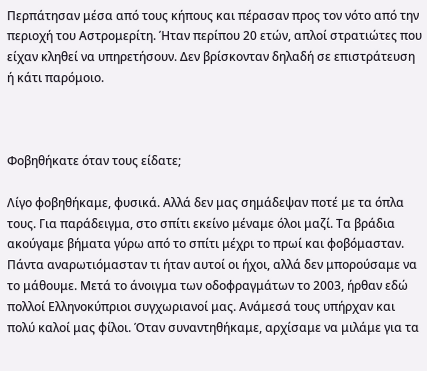Περπάτησαν μέσα από τους κήπους και πέρασαν προς τον νότο από την περιοχή του Αστρομερίτη. Ήταν περίπου 20 ετών, απλοί στρατιώτες που είχαν κληθεί να υπηρετήσουν. Δεν βρίσκονταν δηλαδή σε επιστράτευση ή κάτι παρόμοιο.



Φοβηθήκατε όταν τους είδατε;

Λίγο φοβηθήκαμε, φυσικά. Αλλά δεν μας σημάδεψαν ποτέ με τα όπλα τους. Για παράδειγμα, στο σπίτι εκείνο μέναμε όλοι μαζί. Τα βράδια ακούγαμε βήματα γύρω από το σπίτι μέχρι το πρωί και φοβόμασταν. Πάντα αναρωτιόμασταν τι ήταν αυτοί οι ήχοι, αλλά δεν μπορούσαμε να το μάθουμε. Μετά το άνοιγμα των οδοφραγμάτων το 2003, ήρθαν εδώ πολλοί Ελληνοκύπριοι συγχωριανοί μας. Ανάμεσά τους υπήρχαν και πολύ καλοί μας φίλοι. Όταν συναντηθήκαμε, αρχίσαμε να μιλάμε για τα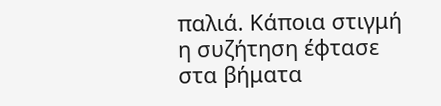παλιά. Κάποια στιγμή η συζήτηση έφτασε στα βήματα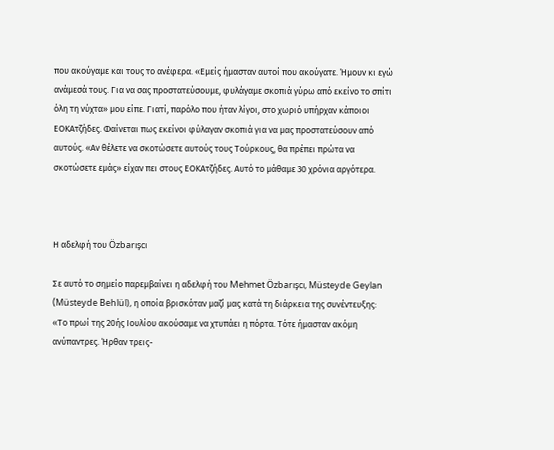που ακούγαμε και τους το ανέφερα. «Εμείς ήμασταν αυτοί που ακούγατε. Ήμουν κι εγώ ανάμεσά τους. Για να σας προστατεύσουμε, φυλάγαμε σκοπιά γύρω από εκείνο το σπίτι όλη τη νύχτα» μου είπε. Γιατί, παρόλο που ήταν λίγοι, στο χωριό υπήρχαν κάποιοι ΕΟΚΑτζήδες. Φαίνεται πως εκείνοι φύλαγαν σκοπιά για να μας προστατεύσουν από αυτούς. «Αν θέλετε να σκοτώσετε αυτούς τους Τούρκους, θα πρέπει πρώτα να σκοτώσετε εμάς» είχαν πει στους ΕΟΚΑτζήδες. Αυτό το μάθαμε 30 χρόνια αργότερα.



Η αδελφή του Özbarışcı

Σε αυτό το σημείο παρεμβαίνει η αδελφή του Mehmet Özbarışcı, Müsteyde Geylan (Müsteyde Behlül), η οποία βρισκόταν μαζί μας κατά τη διάρκεια της συνέντευξης: «Το πρωί της 20ής Ιουλίου ακούσαμε να χτυπάει η πόρτα. Τότε ήμασταν ακόμη ανύπαντρες. Ήρθαν τρεις-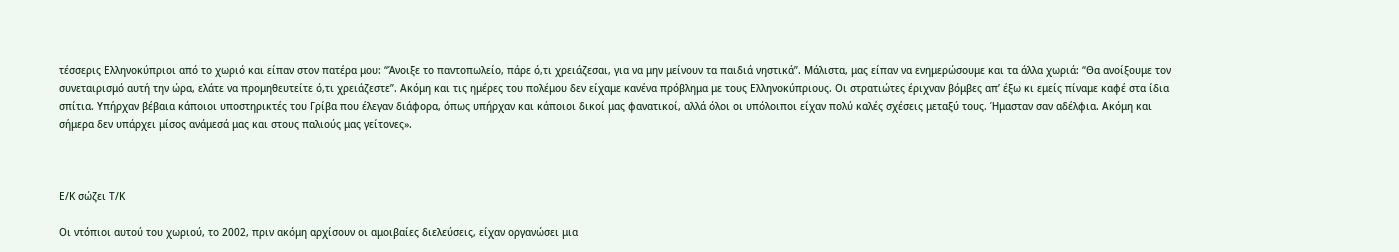τέσσερις Ελληνοκύπριοι από το χωριό και είπαν στον πατέρα μου: “Άνοιξε το παντοπωλείο, πάρε ό,τι χρειάζεσαι, για να μην μείνουν τα παιδιά νηστικά”. Μάλιστα, μας είπαν να ενημερώσουμε και τα άλλα χωριά: “Θα ανοίξουμε τον συνεταιρισμό αυτή την ώρα, ελάτε να προμηθευτείτε ό,τι χρειάζεστε”. Ακόμη και τις ημέρες του πολέμου δεν είχαμε κανένα πρόβλημα με τους Ελληνοκύπριους. Οι στρατιώτες έριχναν βόμβες απ’ έξω κι εμείς πίναμε καφέ στα ίδια σπίτια. Υπήρχαν βέβαια κάποιοι υποστηρικτές του Γρίβα που έλεγαν διάφορα, όπως υπήρχαν και κάποιοι δικοί μας φανατικοί, αλλά όλοι οι υπόλοιποι είχαν πολύ καλές σχέσεις μεταξύ τους. Ήμασταν σαν αδέλφια. Ακόμη και σήμερα δεν υπάρχει μίσος ανάμεσά μας και στους παλιούς μας γείτονες».



Ε/Κ σώζει Τ/Κ

Οι ντόπιοι αυτού του χωριού, το 2002, πριν ακόμη αρχίσουν οι αμοιβαίες διελεύσεις, είχαν οργανώσει μια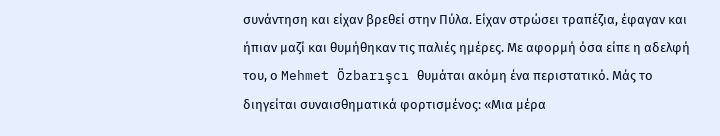συνάντηση και είχαν βρεθεί στην Πύλα. Είχαν στρώσει τραπέζια, έφαγαν και ήπιαν μαζί και θυμήθηκαν τις παλιές ημέρες. Με αφορμή όσα είπε η αδελφή του, ο Mehmet Özbarışcı θυμάται ακόμη ένα περιστατικό. Μάς το διηγείται συναισθηματικά φορτισμένος: «Μια μέρα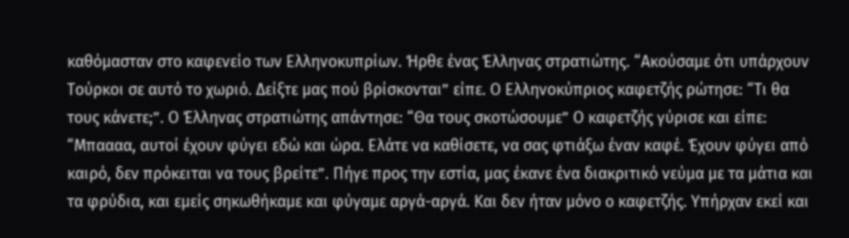καθόμασταν στο καφενείο των Ελληνοκυπρίων. Ήρθε ένας Έλληνας στρατιώτης. “Ακούσαμε ότι υπάρχουν Τούρκοι σε αυτό το χωριό. Δείξτε μας πού βρίσκονται” είπε. Ο Ελληνοκύπριος καφετζής ρώτησε: “Τι θα τους κάνετε;”. Ο Έλληνας στρατιώτης απάντησε: “Θα τους σκοτώσουμε” Ο καφετζής γύρισε και είπε: “Μπαααα, αυτοί έχουν φύγει εδώ και ώρα. Ελάτε να καθίσετε, να σας φτιάξω έναν καφέ. Έχουν φύγει από καιρό, δεν πρόκειται να τους βρείτε”. Πήγε προς την εστία, μας έκανε ένα διακριτικό νεύμα με τα μάτια και τα φρύδια, και εμείς σηκωθήκαμε και φύγαμε αργά-αργά. Και δεν ήταν μόνο ο καφετζής. Υπήρχαν εκεί και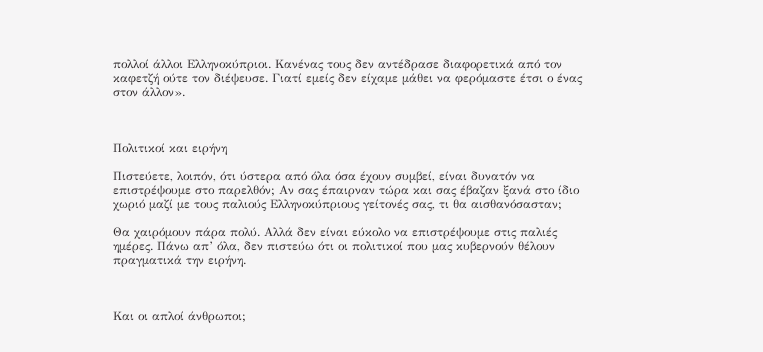πολλοί άλλοι Ελληνοκύπριοι. Κανένας τους δεν αντέδρασε διαφορετικά από τον καφετζή ούτε τον διέψευσε. Γιατί εμείς δεν είχαμε μάθει να φερόμαστε έτσι ο ένας στον άλλον».



Πολιτικοί και ειρήνη

Πιστεύετε, λοιπόν, ότι ύστερα από όλα όσα έχουν συμβεί, είναι δυνατόν να επιστρέψουμε στο παρελθόν; Αν σας έπαιρναν τώρα και σας έβαζαν ξανά στο ίδιο χωριό μαζί με τους παλιούς Ελληνοκύπριους γείτονές σας, τι θα αισθανόσασταν;

Θα χαιρόμουν πάρα πολύ. Αλλά δεν είναι εύκολο να επιστρέψουμε στις παλιές ημέρες. Πάνω απ’ όλα, δεν πιστεύω ότι οι πολιτικοί που μας κυβερνούν θέλουν πραγματικά την ειρήνη.



Και οι απλοί άνθρωποι;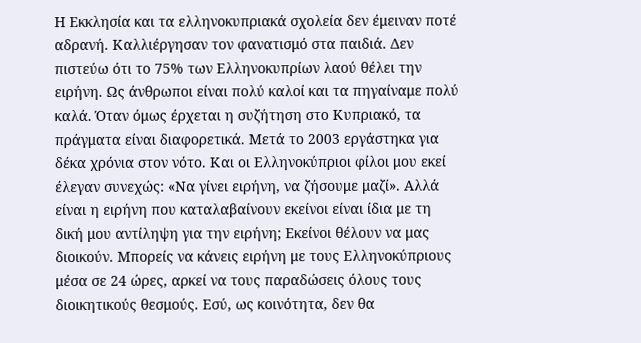Η Εκκλησία και τα ελληνοκυπριακά σχολεία δεν έμειναν ποτέ αδρανή. Καλλιέργησαν τον φανατισμό στα παιδιά. Δεν πιστεύω ότι το 75% των Ελληνοκυπρίων λαού θέλει την ειρήνη. Ως άνθρωποι είναι πολύ καλοί και τα πηγαίναμε πολύ καλά. Όταν όμως έρχεται η συζήτηση στο Κυπριακό, τα πράγματα είναι διαφορετικά. Μετά το 2003 εργάστηκα για δέκα χρόνια στον νότο. Και οι Ελληνοκύπριοι φίλοι μου εκεί έλεγαν συνεχώς: «Να γίνει ειρήνη, να ζήσουμε μαζί». Αλλά είναι η ειρήνη που καταλαβαίνουν εκείνοι είναι ίδια με τη δική μου αντίληψη για την ειρήνη; Εκείνοι θέλουν να μας διοικούν. Μπορείς να κάνεις ειρήνη με τους Ελληνοκύπριους μέσα σε 24 ώρες, αρκεί να τους παραδώσεις όλους τους διοικητικούς θεσμούς. Εσύ, ως κοινότητα, δεν θα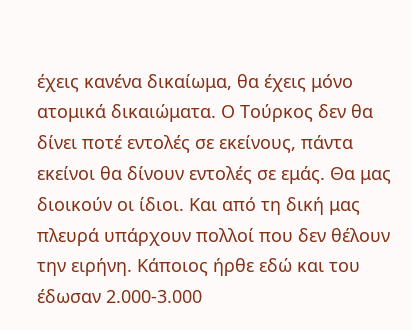έχεις κανένα δικαίωμα, θα έχεις μόνο ατομικά δικαιώματα. Ο Τούρκος δεν θα δίνει ποτέ εντολές σε εκείνους, πάντα εκείνοι θα δίνουν εντολές σε εμάς. Θα μας διοικούν οι ίδιοι. Και από τη δική μας πλευρά υπάρχουν πολλοί που δεν θέλουν την ειρήνη. Κάποιος ήρθε εδώ και του έδωσαν 2.000-3.000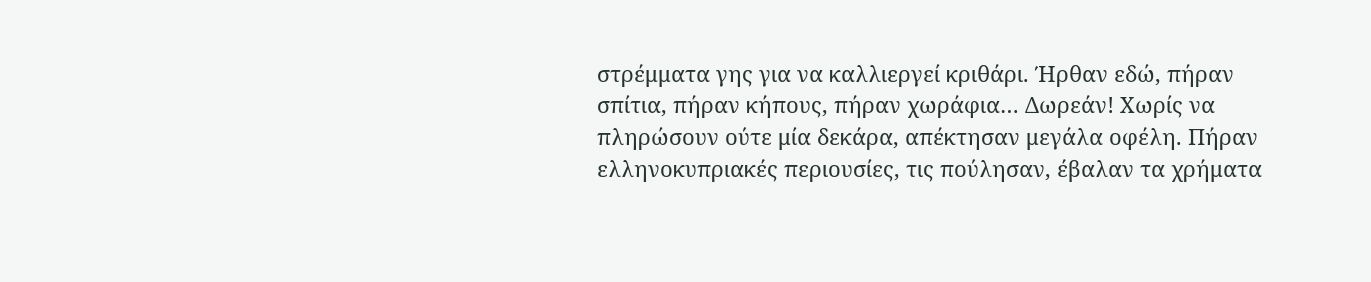στρέμματα γης για να καλλιεργεί κριθάρι. Ήρθαν εδώ, πήραν σπίτια, πήραν κήπους, πήραν χωράφια… Δωρεάν! Χωρίς να πληρώσουν ούτε μία δεκάρα, απέκτησαν μεγάλα οφέλη. Πήραν ελληνοκυπριακές περιουσίες, τις πούλησαν, έβαλαν τα χρήματα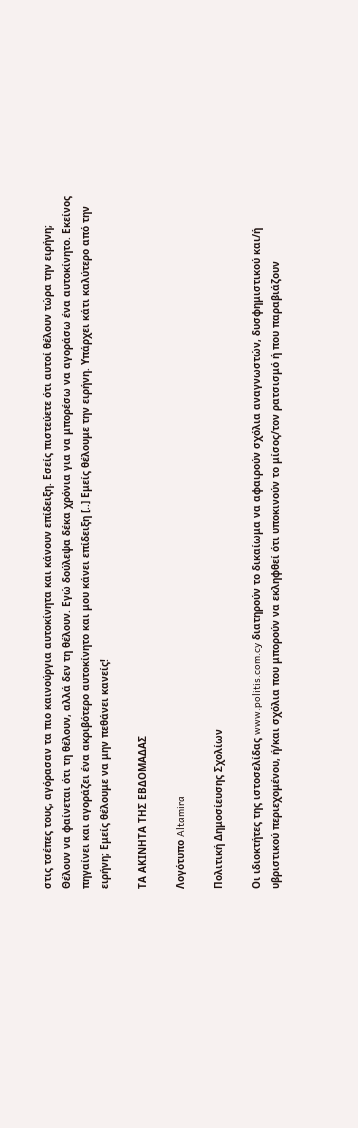στις τσέπες τους, αγόρασαν τα πιο καινούργια αυτοκίνητα και κάνουν επίδειξη. Εσείς πιστεύετε ότι αυτοί θέλουν τώρα την ειρήνη; Θέλουν να φαίνεται ότι τη θέλουν, αλλά δεν τη θέλουν. Εγώ δούλεψα δέκα χρόνια για να μπορέσω να αγοράσω ένα αυτοκίνητο. Εκείνος πηγαίνει και αγοράζει ένα ακριβότερο αυτοκίνητο και μου κάνει επίδειξη [..] Εμείς θέλουμε την ειρήνη. Υπάρχει κάτι καλύτερο από την ειρήνη; Εμείς θέλουμε να μην πεθάνει κανείς!

ΤΑ ΑΚΙΝΗΤΑ ΤΗΣ ΕΒΔΟΜΑΔΑΣ

Λογότυπο Altamira

Πολιτική Δημοσίευσης Σχολίων

Οι ιδιοκτήτες της ιστοσελίδας www.politis.com.cy διατηρούν το δικαίωμα να αφαιρούν σχόλια αναγνωστών, δυσφημιστικού και/ή υβριστικού περιεχομένου, ή/και σχόλια που μπορούν να εκληφθεί ότι υποκινούν το μίσος/τον ρατσισμό ή που παραβιάζουν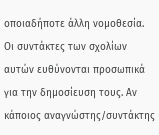οποιαδήποτε άλλη νομοθεσία. Οι συντάκτες των σχολίων αυτών ευθύνονται προσωπικά για την δημοσίευση τους. Αν κάποιος αναγνώστης/συντάκτης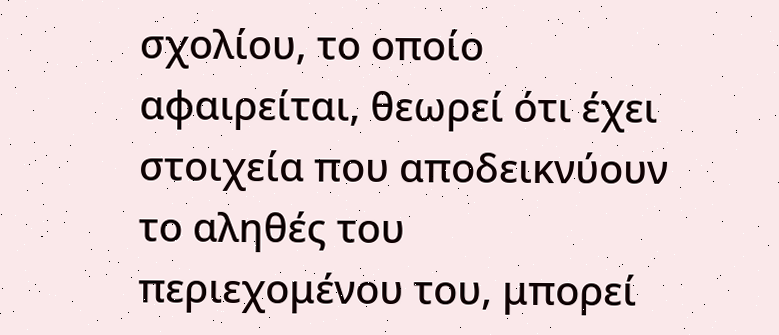σχολίου, το οποίο αφαιρείται, θεωρεί ότι έχει στοιχεία που αποδεικνύουν το αληθές του περιεχομένου του, μπορεί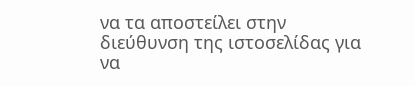να τα αποστείλει στην διεύθυνση της ιστοσελίδας για να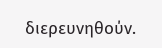διερευνηθούν.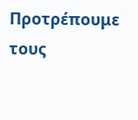Προτρέπουμε τους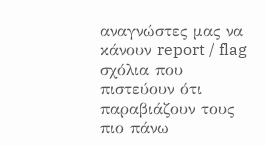αναγνώστες μας να κάνουν report / flag σχόλια που πιστεύουν ότι παραβιάζουν τους πιο πάνω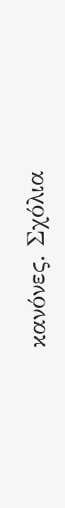κανόνες. Σχόλια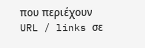που περιέχουν URL / links σε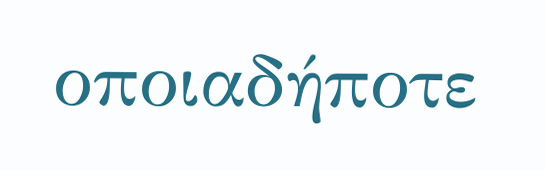οποιαδήποτε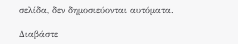σελίδα, δεν δημοσιεύονται αυτόματα.

Διαβάστε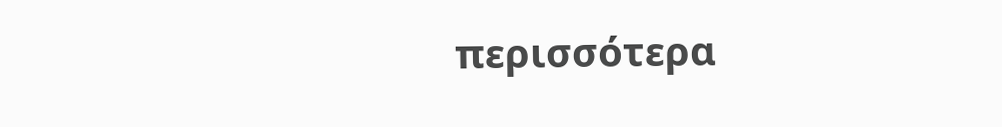περισσότερα